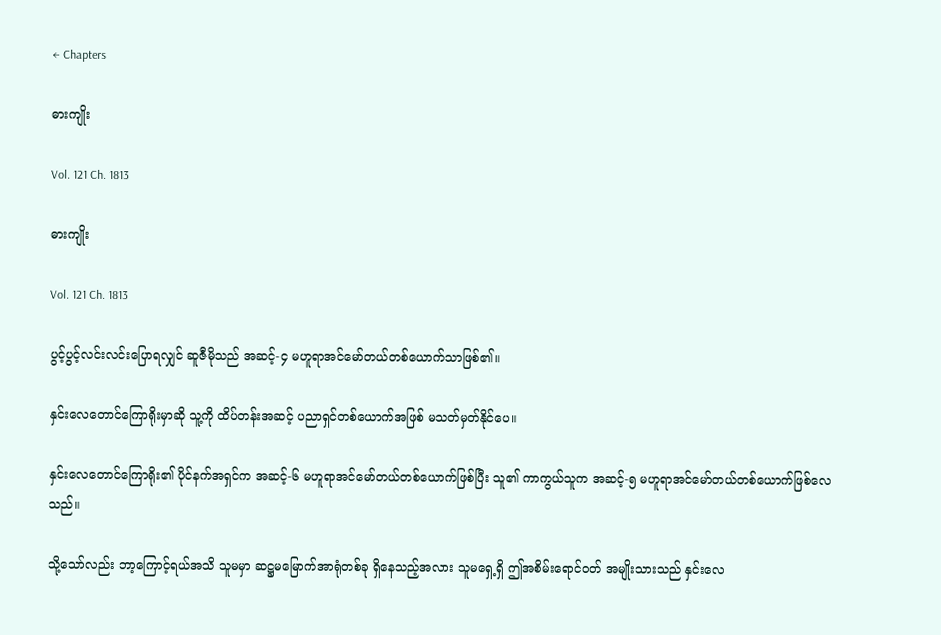← Chapters

ဓားကျိုး

Vol. 121 Ch. 1813

ဓားကျိုး

Vol. 121 Ch. 1813

ပွင့်ပွင့်လင်းလင်းပြောရလျှင် ဆူဇီမိုသည် အဆင့်-၄ မဟူရာအင်မော်တယ်တစ်ယောက်သာဖြစ်၏။

နှင်းလေတောင်ကြောရိုးမှာဆို သူ့ကို ထိပ်တန်းအဆင့် ပညာရှင်တစ်ယောက်အဖြစ် မသတ်မှတ်နိုင်ပေ။

နှင်းလေတောင်ကြောရိုး၏ ပိုင်နက်အရှင်က အဆင့်-၆ မဟူရာအင်မော်တယ်တစ်ယောက်ဖြစ်ပြီး သူ၏ ကာကွယ်သူက အဆင့်-၅ မဟူရာအင်မော်တယ်တစ်ယောက်ဖြစ်လေသည်။

သို့သော်လည်း ဘာ့ကြောင့်ရယ်အသိ သူမမှာ ဆဋ္ဌမမြောက်အာရုံတစ်ခု ရှိနေသည့်အလား သူမရှေ့ရှိ ဤအစိမ်းရောင်ဝတ် အမျိုးသားသည် နှင်းလေ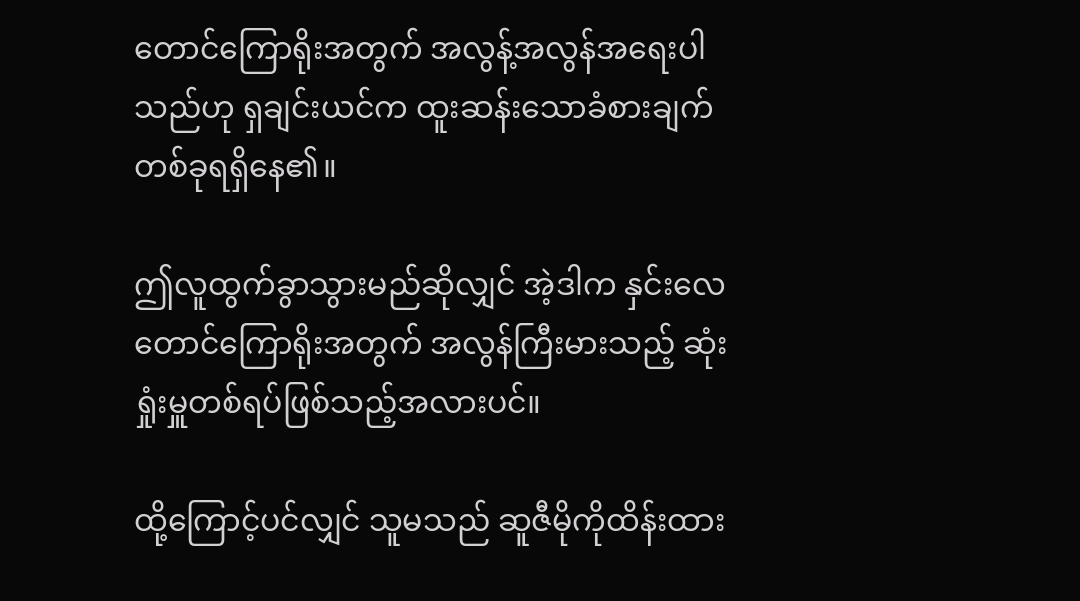တောင်ကြောရိုးအတွက် အလွန့်အလွန်အရေးပါသည်ဟု ရှချင်းယင်က ထူးဆန်းသောခံစားချက်တစ်ခုရရှိနေ၏။

ဤလူထွက်ခွာသွားမည်ဆိုလျှင် အဲ့ဒါက နှင်းလေတောင်ကြောရိုးအတွက် အလွန်ကြီးမားသည့် ဆုံးရှုံးမှူတစ်ရပ်ဖြစ်သည့်အလားပင်။

ထို့ကြောင့်ပင်လျှင် သူမသည် ဆူဇီမိုကိုထိန်းထား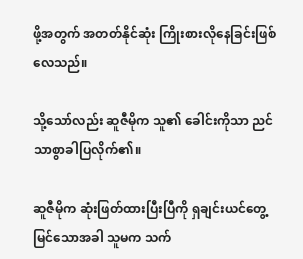ဖို့အတွက် အတတ်နိုင်ဆုံး ကြိုးစားလိုနေခြင်းဖြစ်လေသည်။

သို့သော်လည်း ဆူဇီမိုက သူ၏ ခေါင်းကိုသာ ညင်သာစွာခါပြလိုက်၏။

ဆူဇီမိုက ဆုံးဖြတ်ထားပြီးပြီကို ရှချင်းယင်တွေ့မြင်သောအခါ သူမက သက်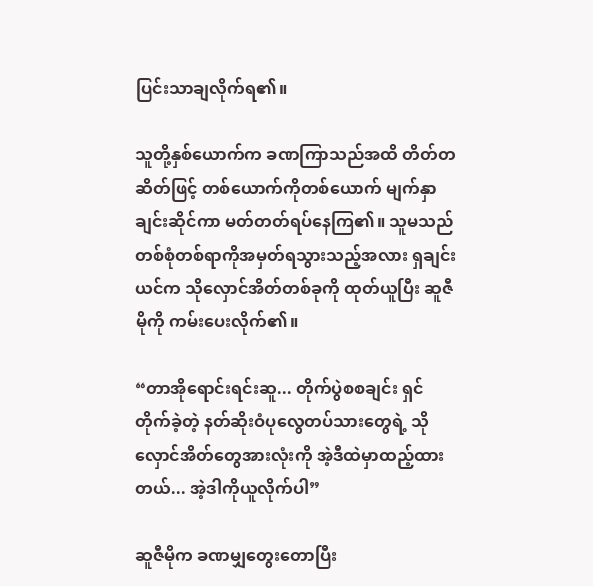ပြင်းသာချလိုက်ရ၏။

သူတို့နှစ်ယောက်က ခဏကြာသည်အထိ တိတ်တဆိတ်ဖြင့် တစ်ယောက်ကိုတစ်ယောက် မျက်နှာချင်းဆိုင်ကာ မတ်တတ်ရပ်နေကြ၏။ သူမသည် တစ်စုံတစ်ရာကိုအမှတ်ရသွားသည့်အလား ရှချင်းယင်က သိုလှောင်အိတ်တစ်ခုကို ထုတ်ယူပြီး ဆူဇီမိုကို ကမ်းပေးလိုက်၏။

“တာအိုရောင်းရင်းဆူ... တိုက်ပွဲစစချင်း ရှင်တိုက်ခဲ့တဲ့ နတ်ဆိုးဝံပုလွေတပ်သားတွေရဲ့ သိုလှောင်အိတ်တွေအားလုံးကို အဲ့ဒီထဲမှာထည့်ထားတယ်... အဲ့ဒါကိုယူလိုက်ပါ”

ဆူဇီမိုက ခဏမျှတွေးတောပြီး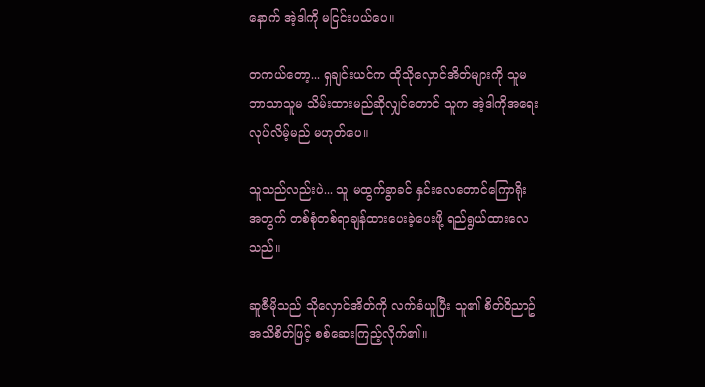နောက် အဲ့ဒါကို မငြင်းပယ်ပေ။

တကယ်တော့... ရှချင်းယင်က ထိုသိုလှောင်အိတ်များကို သူမဘာသာသူမ သိမ်းထားမည်ဆိုလျှင်တောင် သူက အဲ့ဒါကိုအရေးလုပ်လိမ့်မည် မဟုတ်ပေ။

သူသည်လည်းပဲ... သူ မထွက်ခွာခင် နှင်းလေတောင်ကြောရိုးအတွက် တစ်စုံတစ်ရာချန်ထားပေးခဲ့ပေးဖို့ ရည်ရွယ်ထားလေသည်။

ဆူဇီမိုသည် သိုလှောင်အိတ်ကို လက်ခံယူပြီး သူ၏ စိတ်ဝိညာဥ်အသိစိတ်ဖြင့် စစ်ဆေးကြည့်လိုက်၏။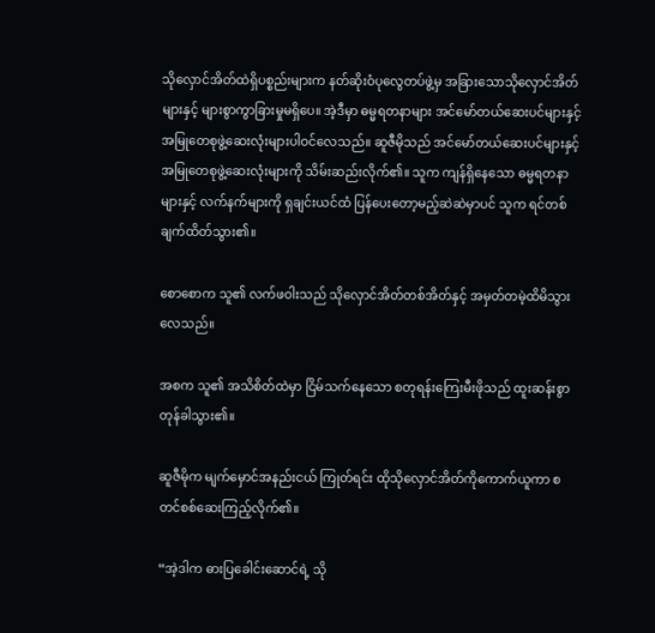သိုလှောင်အိတ်ထဲရှိပစ္စည်းများက နတ်ဆိုးဝံပုလွေတပ်ဖွဲ့မှ အခြားသောသိုလှောင်အိတ်များနှင့် များစွာကွာခြားမှုမရှိပေ။ အဲ့ဒီမှာ ဓမ္မရတနာများ အင်မော်တယ်ဆေးပင်များနှင့် အမြုတေစုဖွဲ့ဆေးလုံးများပါဝင်လေသည်။ ဆူဇီမိုသည် အင်မော်တယ်ဆေးပင်များနှင့် အမြုတေစုဖွဲ့ဆေးလုံးများကို သိမ်းဆည်းလိုက်၏။ သူက ကျန်ရှိနေသော ဓမ္မရတနာများနှင့် လက်နက်များကို ရှချင်းယင်ထံ ပြန်ပေးတော့မည့်ဆဲဆဲမှာပင် သူက ရင်တစ်ချက်ထိတ်သွား၏။

စောစောက သူ၏ လက်ဖဝါးသည် သိုလှောင်အိတ်တစ်အိတ်နှင့် အမှတ်တမဲ့ထိမိသွားလေသည်။

အစက သူ၏ အသိစိတ်ထဲမှာ ငြိမ်သက်နေသော စတုရန်းကြေးမီးဖိုသည် ထူးဆန်းစွာတုန်ခါသွား၏။

ဆူဇီမိုက မျက်မှောင်အနည်းငယ် ကြုတ်ရင်း ထိုသိုလှောင်အိတ်ကိုကောက်ယူကာ စတင်စစ်ဆေးကြည့်လိုက်၏။

“အဲ့ဒါက ဓားပြခေါင်းဆောင်ရဲ့ သို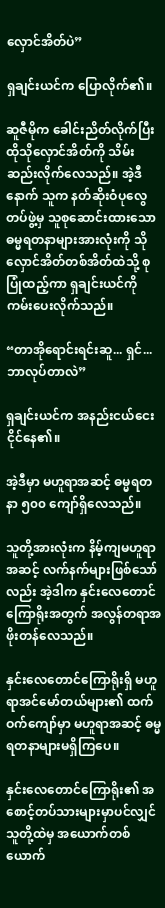လှောင်အိတ်ပဲ”

ရှချင်းယင်က ပြောလိုက်၏။

ဆူဇီမိုက ခေါင်းညိတ်လိုက်ပြီး ထိုသိုလှောင်အိတ်ကို သိမ်းဆည်းလိုက်လေသည်။ အဲ့ဒီနောက် သူက နတ်ဆိုးဝံပုလွေတပ်ဖွဲ့မှ သူစုဆောင်းထားသော ဓမ္မရတနာများအားလုံးကို သိုလှောင်အိတ်တစ်အိတ်ထဲသို့ စုပြုံထည့်ကာ ရှချင်းယင်ကို ကမ်းပေးလိုက်သည်။

“တာအိုရောင်းရင်းဆူ... ရှင်... ဘာလုပ်တာလဲ”

ရှချင်းယင်က အနည်းငယ်ငေးငိုင်နေ၏။

အဲ့ဒီမှာ မဟူရာအဆင့် ဓမ္မရတနာ ၅၀၀ ကျော်ရှိလေသည်။

သူတို့အားလုံးက နိမ့်ကျမဟူရာအဆင့် လက်နက်များဖြစ်သော်လည်း အဲ့ဒါက နှင်းလေတောင်ကြောရိုးအတွက် အလွန်တရာအဖိုးတန်လေသည်။

နှင်းလေတောင်ကြောရိုးရှိ မဟူရာအင်မော်တယ်များ၏ ထက်ဝက်ကျော်မှာ မဟူရာအဆင့် ဓမ္မရတနာများမရှိကြပေ။

နှင်းလေတောင်ကြောရိုး၏ အစောင့်တပ်သားများမှာပင်လျှင် သူတို့ထဲမှ အယောက်တစ်ယောက်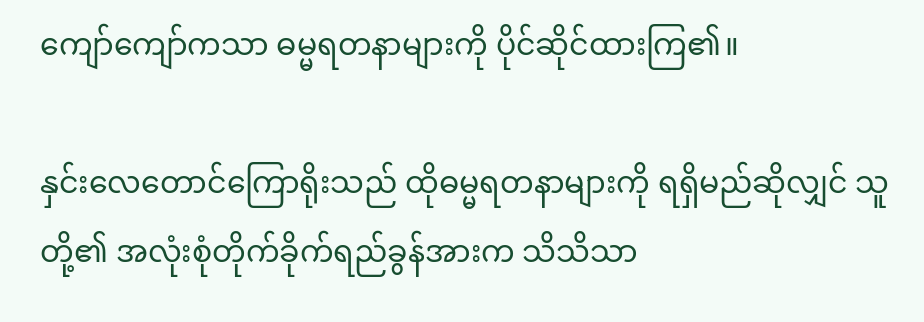ကျော်ကျော်ကသာ ဓမ္မရတနာများကို ပိုင်ဆိုင်ထားကြ၏။

နှင်းလေတောင်ကြောရိုးသည် ထိုဓမ္မရတနာများကို ရရှိမည်ဆိုလျှင် သူတို့၏ အလုံးစုံတိုက်ခိုက်ရည်ခွန်အားက သိသိသာ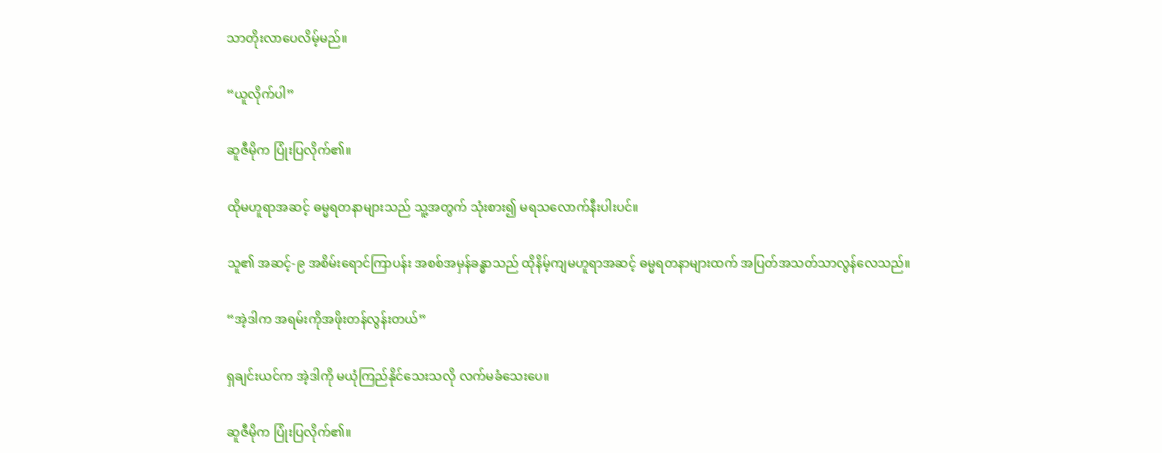သာတိုးလာပေလိမ့်မည်။

“ယူလိုက်ပါ”

ဆူဇီမိုက ပြုံးပြလိုက်၏။

ထိုမဟူရာအဆင့် ဓမ္မရတနာများသည် သူ့အတွက် သုံးစား၍ မရသလောက်နီးပါးပင်။

သူ၏ အဆင့်-၉ အစိမ်းရောင်ကြာပန်း အစစ်အမှန်ခန္ဓာသည် ထိုနိမ့်ကျမဟူရာအဆင့် ဓမ္မရတနာများထက် အပြတ်အသတ်သာလွန်လေသည်။

“အဲ့ဒါက အရမ်းကိုအဖိုးတန်လွန်းတယ်”

ရှချင်းယင်က အဲ့ဒါကို မယုံကြည်နိုင်သေးသလို လက်မခံသေးပေ။

ဆူဇီမိုက ပြုံးပြလိုက်၏။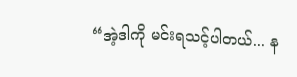“အဲ့ဒါကို မင်းရသင့်ပါတယ်... န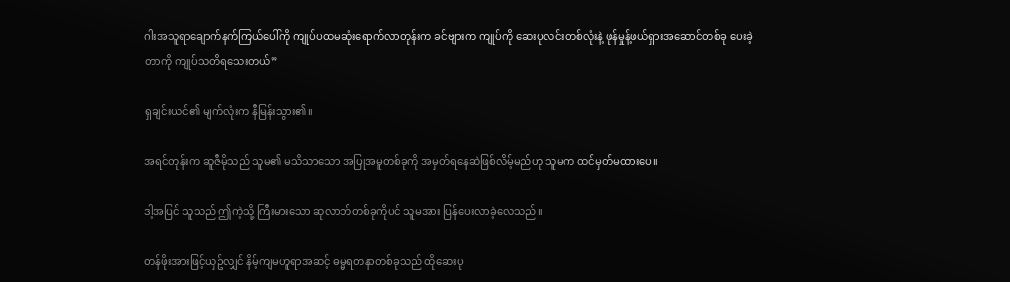ဂါးအသူရာချောက်နက်ကြယ်ပေါ်ကို ကျုပ်ပထမဆုံးရောက်လာတုန်းက ခင်ဗျားက ကျုပ်ကို ဆေးပုလင်းတစ်လုံးနဲ့ ဖုန်မှုန့်ဖယ်ရှားအဆောင်တစ်ခု ပေးခဲ့တာကို ကျုပ်သတိရသေးတယ်”

ရှချင်းယင်၏ မျက်လုံးက နီမြန်းသွား၏။

အရင်တုန်းက ဆူဇီမိုသည် သူမ၏ မသိသာသော အပြုအမူတစ်ခုကို အမှတ်ရနေဆဲဖြစ်လိမ့်မည်ဟု သူမက ထင်မှတ်မထားပေ။

ဒါ့အပြင် သူသည် ဤကဲ့သို့ ကြီးမားသော ဆုလာဘ်တစ်ခုကိုပင် သူမအား ပြန်ပေးလာခဲ့လေသည်။

တန်ဖိုးအားဖြင့်ယှဥ်လျှင် နိမ့်ကျမဟူရာအဆင့် ဓမ္မရတနာတစ်ခုသည် ထိုဆေးပု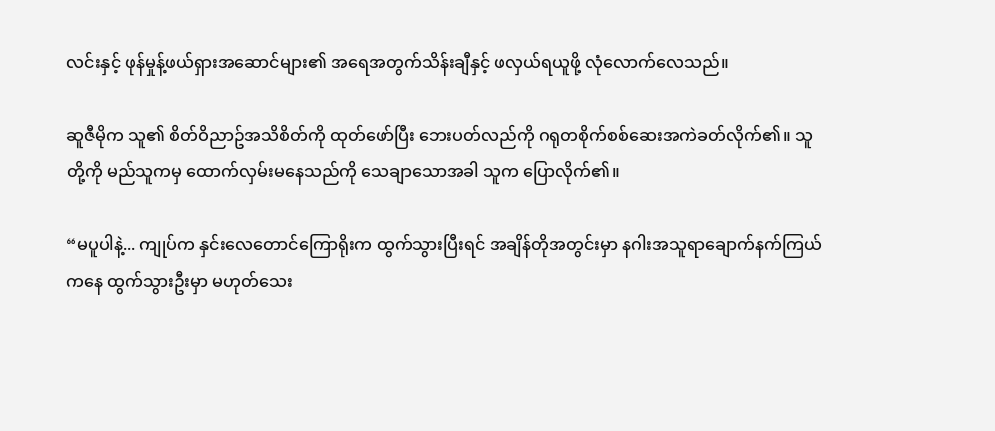လင်းနှင့် ဖုန်မှုန့်ဖယ်ရှားအဆောင်များ၏ အရေအတွက်သိန်းချီနှင့် ဖလှယ်ရယူဖို့ လုံလောက်လေသည်။

ဆူဇီမိုက သူ၏ စိတ်ဝိညာဥ်အသိစိတ်ကို ထုတ်ဖော်ပြီး ဘေးပတ်လည်ကို ဂရုတစိုက်စစ်ဆေးအကဲခတ်လိုက်၏။ သူတို့ကို မည်သူကမှ ထောက်လှမ်းမနေသည်ကို သေချာသောအခါ သူက ပြောလိုက်၏။

“မပူပါနဲ့... ကျုပ်က နှင်းလေတောင်ကြောရိုးက ထွက်သွားပြီးရင် အချိန်တိုအတွင်းမှာ နဂါးအသူရာချောက်နက်ကြယ်ကနေ ထွက်သွားဦးမှာ မဟုတ်သေး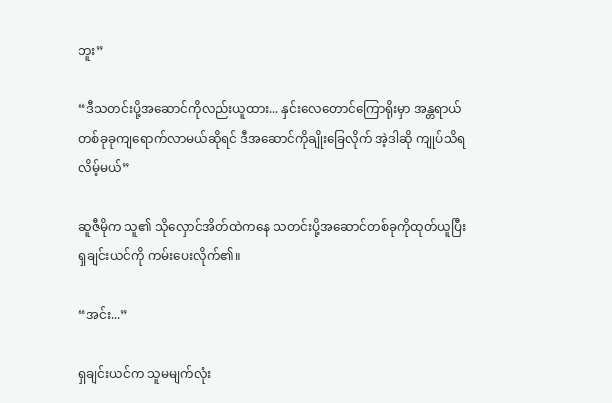ဘူး”

“ဒီသတင်းပို့အဆောင်ကိုလည်းယူထား... နှင်းလေတောင်ကြောရိုးမှာ အန္တရာယ်တစ်ခုခုကျရောက်လာမယ်ဆိုရင် ဒီအဆောင်ကိုချိုးခြေလိုက် အဲ့ဒါဆို ကျုပ်သိရလိမ့်မယ်”

ဆူဇီမိုက သူ၏ သိုလှောင်အိတ်ထဲကနေ သတင်းပို့အဆောင်တစ်ခုကိုထုတ်ယူပြီး ရှချင်းယင်ကို ကမ်းပေးလိုက်၏။

“အင်း...”

ရှချင်းယင်က သူမမျက်လုံး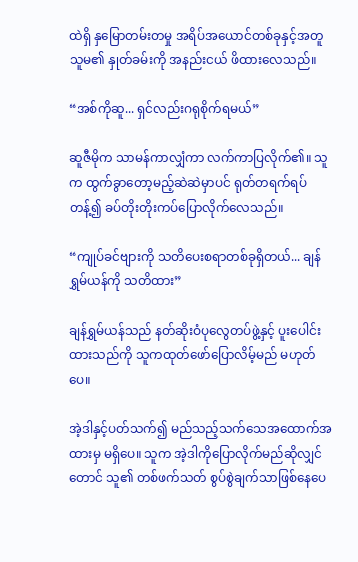ထဲရှိ နှမြောတမ်းတမှု အရိပ်အယောင်တစ်ခုနှင့်အတူ သူမ၏ နှုတ်ခမ်းကို အနည်းငယ် ဖိထားလေသည်။

“အစ်ကိုဆူ... ရှင်လည်းဂရုစိုက်ရမယ်”

ဆူဇီမိုက သာမန်ကာလျှံကာ လက်ကာပြလိုက်၏။ သူက ထွက်ခွာတော့မည့်ဆဲဆဲမှာပင် ရုတ်တရက်ရပ်တန့်၍ ခပ်တိုးတိုးကပ်ပြောလိုက်လေသည်။

“ကျုပ်ခင်ဗျားကို သတိပေးစရာတစ်ခုရှိတယ်... ချန်ရွှမ်ယန်ကို သတိထား”

ချန်ရွှမ်ယန်သည် နတ်ဆိုးဝံပုလွေတပ်ဖွဲ့နှင့် ပူးပေါင်းထားသည်ကို သူကထုတ်ဖော်ပြောလိမ့်မည် မဟုတ်ပေ။

အဲ့ဒါနှင့်ပတ်သက်၍ မည်သည့်သက်သေအထောက်အထားမှ မရှိပေ။ သူက အဲ့ဒါကိုပြောလိုက်မည်ဆိုလျှင်တောင် သူ၏ တစ်ဖက်သတ် စွပ်စွဲချက်သာဖြစ်နေပေ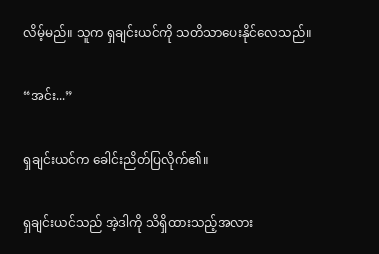လိမ့်မည်။ သူက ရှချင်းယင်ကို သတိသာပေးနိုင်လေသည်။

“အင်း...”

ရှချင်းယင်က ခေါင်းညိတ်ပြလိုက်၏။

ရှချင်းယင်သည် အဲ့ဒါကို သိရှိထားသည့်အလား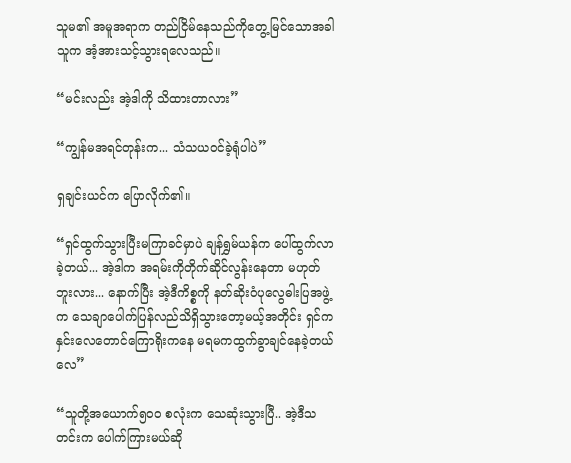သူမ၏ အမူအရာက တည်ငြိမ်နေသည်ကိုတွေ့မြင်သောအခါ သူက အံ့အားသင့်သွားရလေသည်။

“မင်းလည်း အဲ့ဒါကို သိထားတာလား”

“ကျွန်မအရင်တုန်းက... သံသယဝင်ခဲ့ရုံပါပဲ”

ရှချင်းယင်က ပြောလိုက်၏။

“ရှင်ထွက်သွားပြီးမကြာခင်မှာပဲ ချန်ရွှမ်ယန်က ပေါ်ထွက်လာခဲ့တယ်... အဲ့ဒါက အရမ်းကိုတိုက်ဆိုင်လွန်းနေတာ မဟုတ်ဘူးလား... နောက်ပြီး အဲ့ဒီကိစ္စကို နတ်ဆိုးဝံပုလွေဓါးပြအဖွဲ့က သေချာပေါက်ပြန်လည်သိရှိသွားတော့မယ့်အတိုင်း ရှင်က နှင်းလေတောင်ကြောရိုးကနေ မရမကထွက်ခွာချင်နေခဲ့တယ်လေ”

“သူတို့အယောက်၅၀၀ စလုံးက သေဆုံးသွားပြီ.. အဲ့ဒီသတင်းက ပေါက်ကြားမယ်ဆို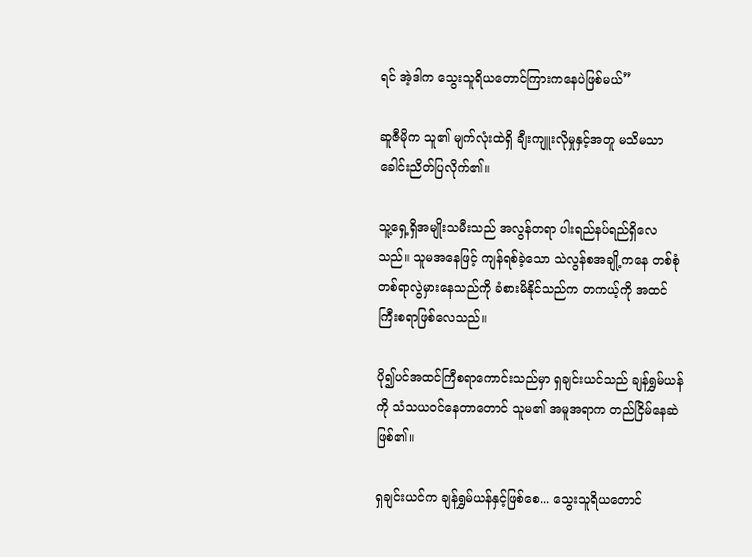ရင် အဲ့ဒါက သွေးသူရိယတောင်ကြားကနေပဲဖြစ်မယ်”

ဆူဇီမိုက သူ၏ မျက်လုံးထဲရှိ ချီးကျူးလိုမှုနှင့်အတူ မသိမသာခေါင်းညိတ်ပြလိုက်၏။

သူ့ရှေ့ရှိအမျိုးသမီးသည် အလွန်တရာ ပါးရည်နပ်ရည်ရှိလေသည်။ သူမအနေဖြင့် ကျန်ရစ်ခဲ့သော သဲလွန်စအချို့ကနေ တစ်စုံတစ်ရာလွဲမှားနေသည်ကို ခံစားမိနိုင်သည်က တကယ့်ကို အထင်ကြီးစရာဖြစ်လေသည်။

ပို၍ပင်အထင်ကြီစရာကောင်းသည်မှာ ရှချင်းယင်သည် ချန်ရွှမ်ယန်ကို သံသယဝင်နေတာတောင် သူမ၏ အမူအရာက တည်ငြိမ်နေဆဲဖြစ်၏။

ရှချင်းယင်က ချန်ရွှမ်ယန်နှင့်ဖြစ်စေ... သွေးသူရိယတောင်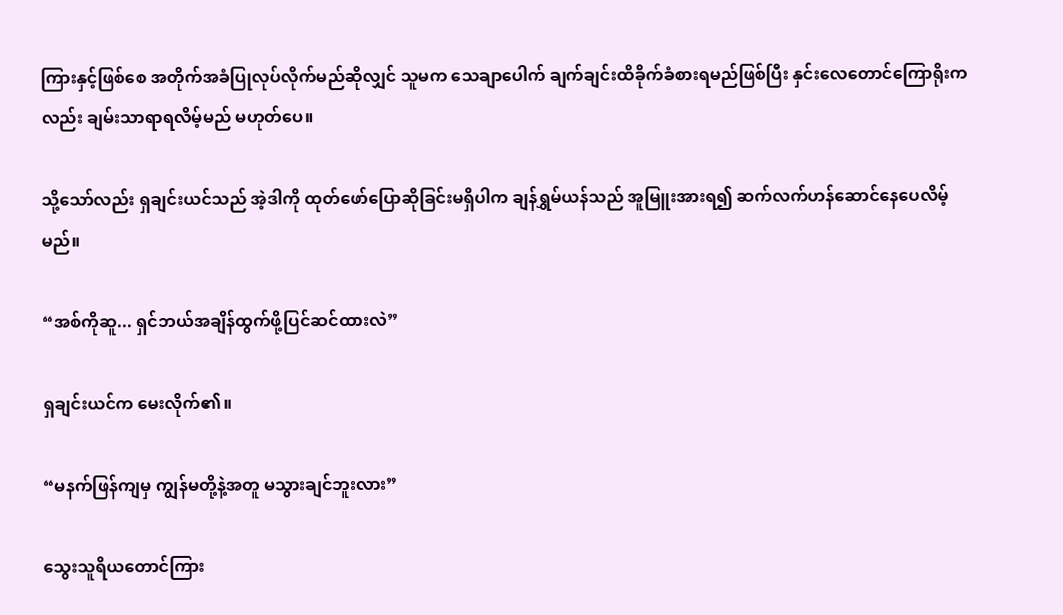ကြားနှင့်ဖြစ်စေ အတိုက်အခံပြုလုပ်လိုက်မည်ဆိုလျှင် သူမက သေချာပေါက် ချက်ချင်းထိခိုက်ခံစားရမည်ဖြစ်ပြီး နှင်းလေတောင်ကြောရိုးကလည်း ချမ်းသာရာရလိမ့်မည် မဟုတ်ပေ။

သို့သော်လည်း ရှချင်းယင်သည် အဲ့ဒါကို ထုတ်ဖော်ပြောဆိုခြင်းမရှိပါက ချန်ရွှမ်ယန်သည် အူမြူးအားရ၍ ဆက်လက်ဟန်ဆောင်နေပေလိမ့်မည်။

“အစ်ကိုဆူ... ရှင်ဘယ်အချိန်ထွက်ဖို့ပြင်ဆင်ထားလဲ”

ရှချင်းယင်က မေးလိုက်၏။

“မနက်ဖြန်ကျမှ ကျွန်မတို့နဲ့အတူ မသွားချင်ဘူးလား”

သွေးသူရိယတောင်ကြား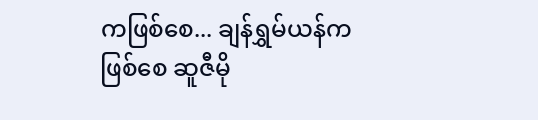ကဖြစ်စေ... ချန်ရွှမ်ယန်ကဖြစ်စေ ဆူဇီမို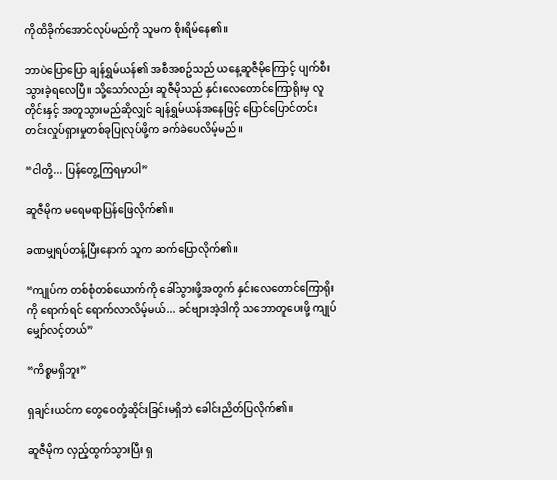ကိုထိခိုက်အောင်လုပ်မည်ကို သူမက စိုးရိမ်နေ၏။

ဘာပဲပြောပြော ချန်ရွှမ်ယန်၏ အစီအစဥ်သည် ယနေ့ဆူဇီမိုကြောင့် ပျက်စီးသွားခဲ့ရလေပြီ။ သို့သော်လည်း ဆူဇီမိုသည် နှင်းလေတောင်ကြောရိုးမှ လူတိုင်းနှင့် အတူသွားမည်ဆိုလျှင် ချန်ရွှမ်ယန်အနေဖြင့် ပြောင်ပြောင်တင်းတင်းလှုပ်ရှားမှုတစ်ခုပြုလုပ်ဖို့က ခက်ခဲပေလိမ့်မည်။

“ငါတို့... ပြန်တွေ့ကြရမှာပါ”

ဆူဇီမိုက မရေမရာပြန်ဖြေလိုက်၏။

ခဏမျှရပ်တန့်ပြီးနောက် သူက ဆက်ပြောလိုက်၏။

“ကျုပ်က တစ်စုံတစ်ယောက်ကို ခေါ်သွားဖို့အတွက် နှင်းလေတောင်ကြောရိုးကို ရောက်ရင် ရောက်လာလိမ့်မယ်... ခင်ဗျားအဲ့ဒါကို သဘောတူပေးဖို့ ကျုပ်မျှော်လင့်တယ်”

“ကိစ္စမရှိဘူး”

ရှချင်းယင်က တွေဝေတုံ့ဆိုင်းခြင်းမရှိဘဲ ခေါင်းညိတ်ပြလိုက်၏။

ဆူဇီမိုက လှည့်ထွက်သွားပြီး ရှ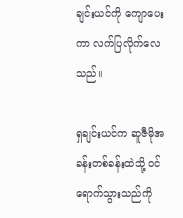ချင်းယင်ကို ကျောပေးကာ လက်ပြလိုက်လေသည်။

ရှချင်းယင်က ဆူဇီမိုအခန်းတစ်ခန်းထဲသို့ ဝင်ရောက်သွားသည်ကို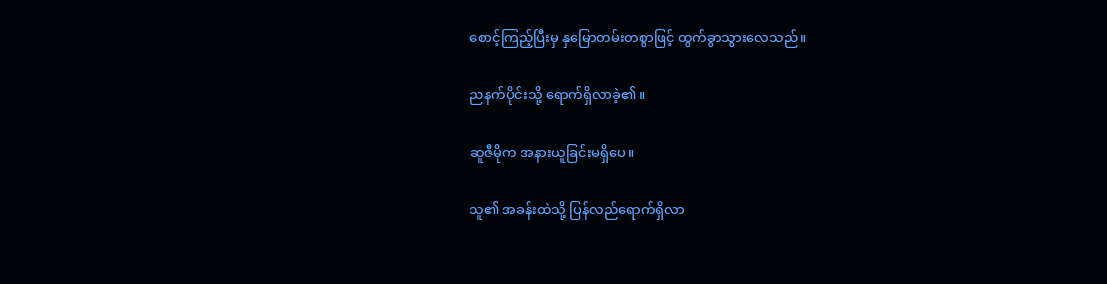စောင့်ကြည့်ပြီးမှ နှမြောတမ်းတစွာဖြင့် ထွက်ခွာသွားလေသည်။

ညနက်ပိုင်းသို့ ရောက်ရှိလာခဲ့၏။

ဆူဇီမိုက အနားယူခြင်းမရှိပေ။

သူ၏ အခန်းထဲသို့ ပြန်လည်ရောက်ရှိလာ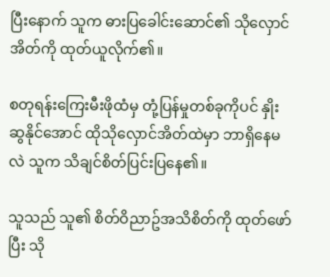ပြီးနောက် သူက ဓားပြခေါင်းဆောင်၏ သိုလှောင်အိတ်ကို ထုတ်ယူလိုက်၏။

စတုရန်းကြေးမီးဖိုထံမှ တုံ့ပြန်မှုတစ်ခုကိုပင် နှိုးဆွနိုင်အောင် ထိုသိုလှောင်အိတ်ထဲမှာ ဘာရှိနေမလဲ သူက သိချင်စိတ်ပြင်းပြနေ၏။

သူသည် သူ၏ စိတ်ဝိညာဥ်အသိစိတ်ကို ထုတ်ဖော်ပြီး သို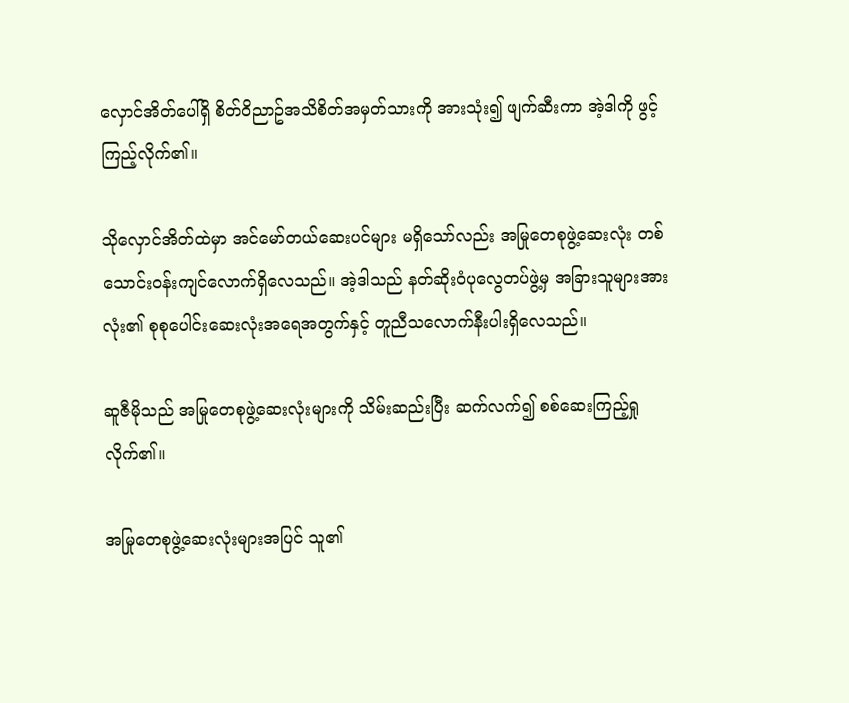လှောင်အိတ်ပေါ်ရှိ စိတ်ဝိညာဥ်အသိစိတ်အမှတ်သားကို အားသုံး၍ ဖျက်ဆီးကာ အဲ့ဒါကို ဖွင့်ကြည့်လိုက်၏။

သိုလှောင်အိတ်ထဲမှာ အင်မော်တယ်ဆေးပင်များ မရှိသော်လည်း အမြုတေစုဖွဲ့ဆေးလုံး တစ်သောင်းဝန်းကျင်လောက်ရှိလေသည်။ အဲ့ဒါသည် နတ်ဆိုးဝံပုလွေတပ်ဖွဲ့မှ အခြားသူများအားလုံး၏ စုစုပေါင်းဆေးလုံးအရေအတွက်နှင့် တူညီသလောက်နီးပါးရှိလေသည်။

ဆူဇီမိုသည် အမြုတေစုဖွဲ့ဆေးလုံးများကို သိမ်းဆည်းပြီး ဆက်လက်၍ စစ်ဆေးကြည့်ရှုလိုက်၏။

အမြုတေစုဖွဲ့ဆေးလုံးများအပြင် သူ၏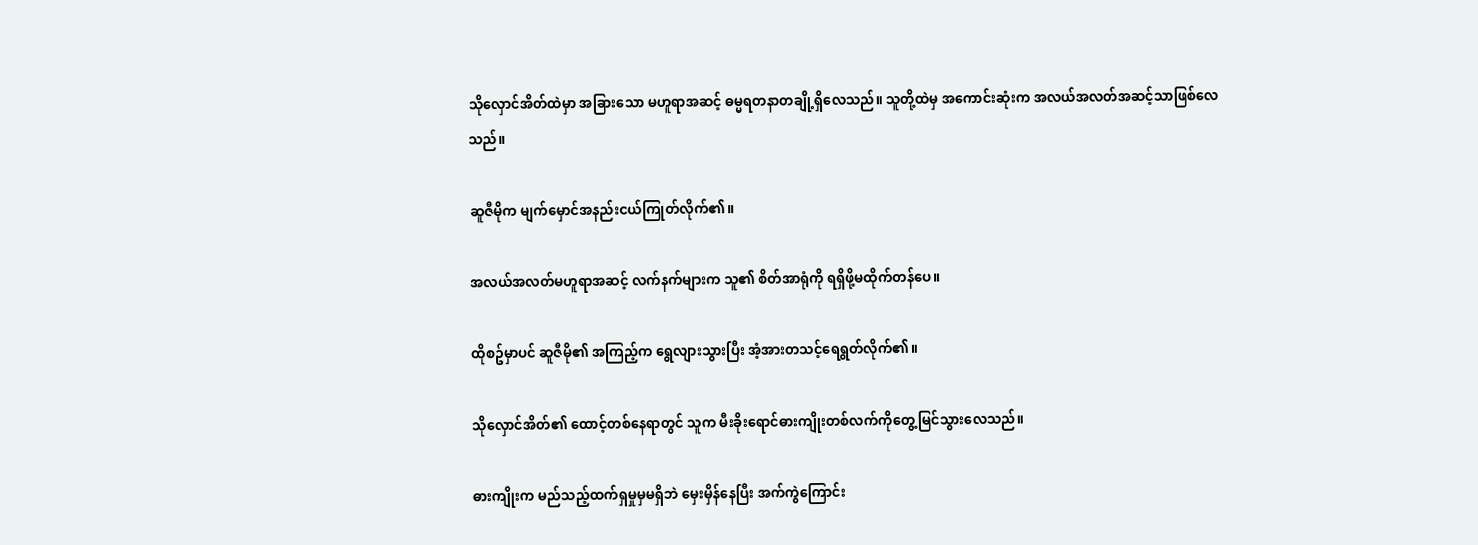သိုလှောင်အိတ်ထဲမှာ အခြားသော မဟူရာအဆင့် ဓမ္မရတနာတချို့ရှိလေသည်။ သူတို့ထဲမှ အကောင်းဆုံးက အလယ်အလတ်အဆင့်သာဖြစ်လေသည်။

ဆူဇီမိုက မျက်မှောင်အနည်းငယ်ကြုတ်လိုက်၏။

အလယ်အလတ်မဟူရာအဆင့် လက်နက်များက သူ၏ စိတ်အာရုံကို ရရှိဖို့မထိုက်တန်ပေ။

ထိုစဥ်မှာပင် ဆူဇီမို၏ အကြည့်က ရွေလျားသွားပြီး အံ့အားတသင့်ရေရွတ်လိုက်၏။

သိုလှောင်အိတ်၏ ထောင့်တစ်နေရာတွင် သူက မီးခိုးရောင်ဓားကျိုးတစ်လက်ကိုတွေ့မြင်သွားလေသည်။

ဓားကျိုးက မည်သည့်ထက်ရှမှုမှမရှိဘဲ မှေးမှိန်နေပြီး အက်ကွဲကြောင်း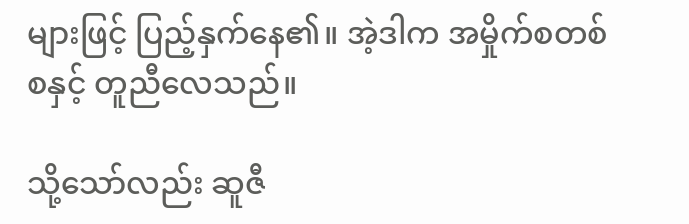များဖြင့် ပြည့်နှက်နေ၏။ အဲ့ဒါက အမှိုက်စတစ်စနှင့် တူညီလေသည်။

သို့သော်လည်း ဆူဇီ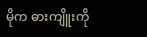မိုက ဓားကျိူးကို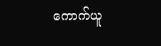ကောက်ယူ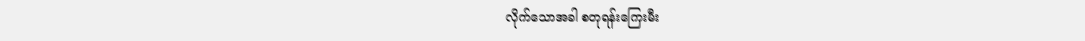လိုက်သောအခါ စတုရန်းကြေးမီး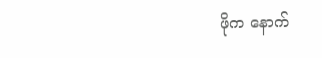ဖိုက နောက်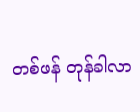တစ်ဖန် တုန်ခါလာ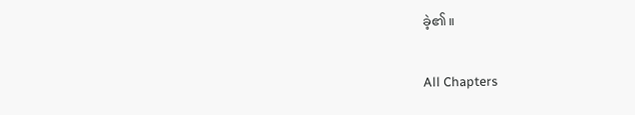ခဲ့၏။

All Chapters